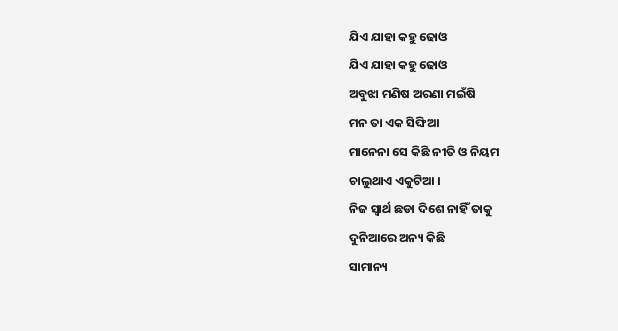ଯିଏ ଯାହା କହୁ ଢୋଓ
ଯିଏ ଯାହା କହୁ ଢୋଓ
ଅବୁଝା ମଣିଷ ଅରଣା ମଇଁଷି
ମନ ତା ଏକ ସିଙ୍ଘିଆ
ମାନେନା ସେ କିଛି ନୀତି ଓ ନିୟମ
ଚାଲୁଥାଏ ଏକୁଟିଆ ।
ନିଜ ସ୍ୱାର୍ଥ ଛଡା ଦିଶେ ନାହିଁ ତାକୁ
ଦୁନିଆରେ ଅନ୍ୟ କିଛି
ସାମାନ୍ୟ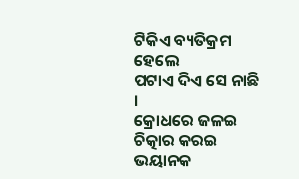ଟିକିଏ ବ୍ୟତିକ୍ରମ ହେଲେ
ପଟାଏ ଦିଏ ସେ ନାଛି ।
କ୍ରୋଧରେ ଜଳଇ ଚିତ୍କାର କରଇ
ଭୟାନକ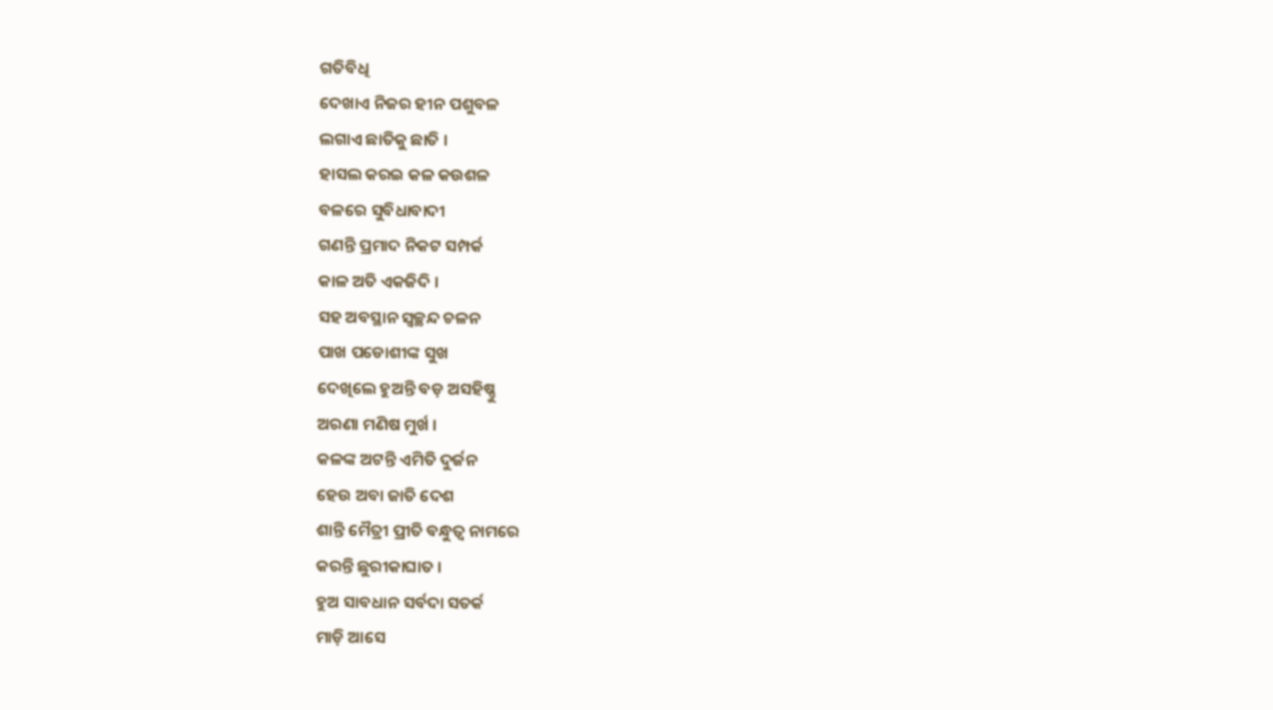ଗତିବିଧି
ଦେଖାଏ ନିଜର ହୀନ ପଶୁବଳ
ଲଗାଏ ଛାତିକୁ ଛାତି ।
ହାସଲ କରଇ କଳ କଉଶଳ
ବଳରେ ସୁବିଧାବାଦୀ
ଗଣନ୍ତି ପ୍ରମାଦ ନିକଟ ସମ୍ପର୍କ
କାଳ ଅତି ଏକଜିଦି ।
ସହ ଅବସ୍ଥାନ ସ୍ୱଚ୍ଛନ୍ଦ ଚଳନ
ପାଖ ପଡୋଶୀଙ୍କ ସୁଖ
ଦେଖିଲେ ହୁଅନ୍ତି ବଡ଼ ଅସହିଷ୍ଣୁ
ଅରଣା ମଣିଷ ମୁର୍ଖ ।
କଳଙ୍କ ଅଟନ୍ତି ଏମିତି ଦୁର୍ଜନ
ହେଉ ଅବା ଜାତି ଦେଶ
ଶାନ୍ତି ମୈତ୍ରୀ ପ୍ରୀତି ବନ୍ଧୁତ୍ୱ ନାମରେ
କରନ୍ତି ଛୁରୀକାଘାତ ।
ହୁଅ ସାବଧାନ ସର୍ବଦା ସତର୍କ
ମାଡ଼ି ଆସେ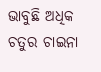ଭାବୁଛି ଅଧିକ ଚତୁର ଚାଇନା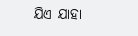ଯିଏ ଯାହା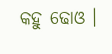କହୁ ଢୋଓ ।